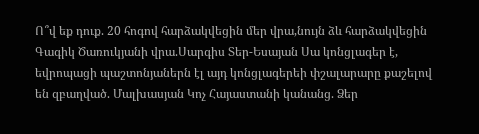Ո՞վ եք դուք. 20 հոգով հարձակվեցին մեր վրա,նույն ձև հարձակվեցին Գագիկ Ծառուկյանի վրա.Սարգիս Տեր-Եսայան Սա կոնցլագեր է, եվրոպացի պաշտոնյաներն էլ այդ կոնցլագերեի փշալարարը քաշելով են զբաղված. Մալխասյան Կոչ Հայաստանի կանանց. Ձեր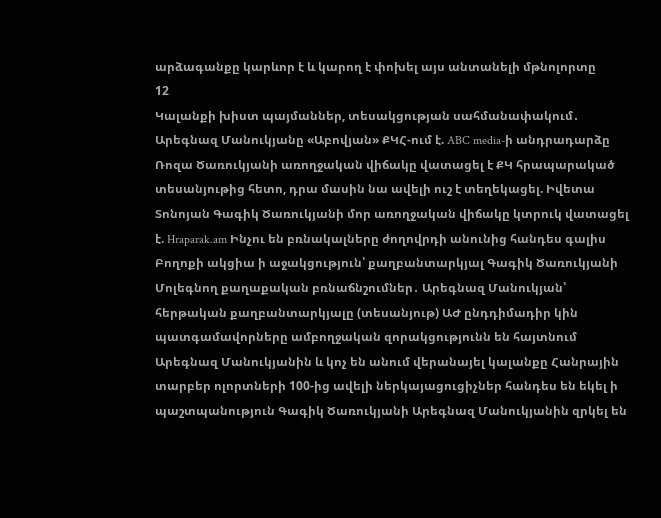արձագանքը կարևոր է և կարող է փոխել այս անտանելի մթնոլորտը
12
Կալանքի խիստ պայմաններ, տեսակցության սահմանափակում․ Արեգնազ Մանուկյանը «Աբովյան» ՔԿՀ-ում է. ABC media-ի անդրադարձը Ռոզա Ծառուկյանի առողջական վիճակը վատացել է ՔԿ հրապարակած տեսանյութից հետո, դրա մասին նա ավելի ուշ է տեղեկացել. Իվետա Տոնոյան Գագիկ Ծառուկյանի մոր առողջական վիճակը կտրուկ վատացել է. Hraparak.am Ինչու են բռնակալները ժողովրդի անունից հանդես գալիս Բողոքի ակցիա ի աջակցություն՝ քաղբանտարկյալ Գագիկ Ծառուկյանի Մոլեգնող քաղաքական բռնաճնշումներ․ Արեգնազ Մանուկյան՝ հերթական քաղբանտարկյալը (տեսանյութ) ԱԺ ընդդիմադիր կին պատգամավորները ամբողջական զորակցությունն են հայտնում Արեգնազ Մանուկյանին և կոչ են անում վերանայել կալանքը Հանրային տարբեր ոլորտների 100-ից ավելի ներկայացուցիչներ հանդես են եկել ի պաշտպանություն Գագիկ Ծառուկյանի Արեգնազ Մանուկյանին զրկել են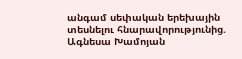անգամ սեփական երեխային տեսնելու հնարավորությունից. Ագնեսա Խամոյան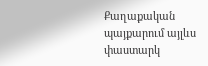Քաղաքական պայքարում այլևս փաստարկ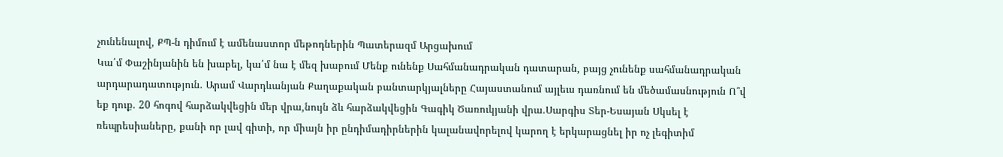չունենալով, ՔՊ-ն դիմում է ամենաստոր մեթոդներին Պատերազմ Արցախում
Կա՛մ Փաշինյանին են խաբել, կա՛մ նա է մեզ խաբում Մենք ունենք Սահմանադրական դատարան, բայց չունենք սահմանադրական արդարադատություն. Արամ Վարդևանյան Քաղաքական բանտարկյալները Հայաստանում այլեւս դառնում են մեծամասնություն Ո՞վ եք դուք. 20 հոգով հարձակվեցին մեր վրա,նույն ձև հարձակվեցին Գագիկ Ծառուկյանի վրա.Սարգիս Տեր-Եսայան Սկսել է ռեպրեսիաները, քանի որ լավ գիտի, որ միայն իր ընդիմադիրներին կալանավորելով կարող է երկարացնել իր ոչ լեգիտիմ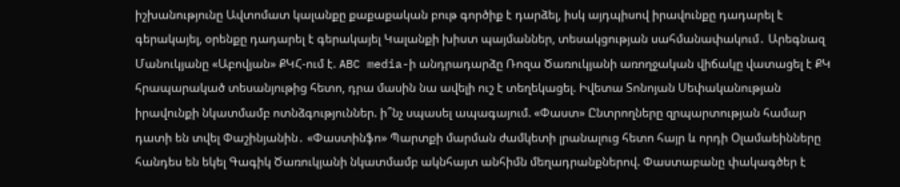իշխանությունը Ավտոմատ կալանքը քաքաքական բութ գործիք է դարձել, իսկ այդպիսով իրավունքը դադարել է գերակայել, օրենքը դադարել է գերակայել Կալանքի խիստ պայմաններ, տեսակցության սահմանափակում․ Արեգնազ Մանուկյանը «Աբովյան» ՔԿՀ-ում է. ABC media-ի անդրադարձը Ռոզա Ծառուկյանի առողջական վիճակը վատացել է ՔԿ հրապարակած տեսանյութից հետո, դրա մասին նա ավելի ուշ է տեղեկացել. Իվետա Տոնոյան Սեփականության իրավունքի նկատմամբ ոտնձգություններ. ի՞նչ սպասել ապագայում. «Փաստ» Ընտրողները զրպարտության համար դատի են տվել Փաշինյանին․ «Փաստինֆո» Պարտքի մարման ժամկետի լրանալուց հետո հայր և որդի Օլամաեինները հանդես են եկել Գագիկ Ծառուկյանի նկատմամբ ակնհայտ անհիմն մեղադրանքներով. Փաստաբանը փակագծեր է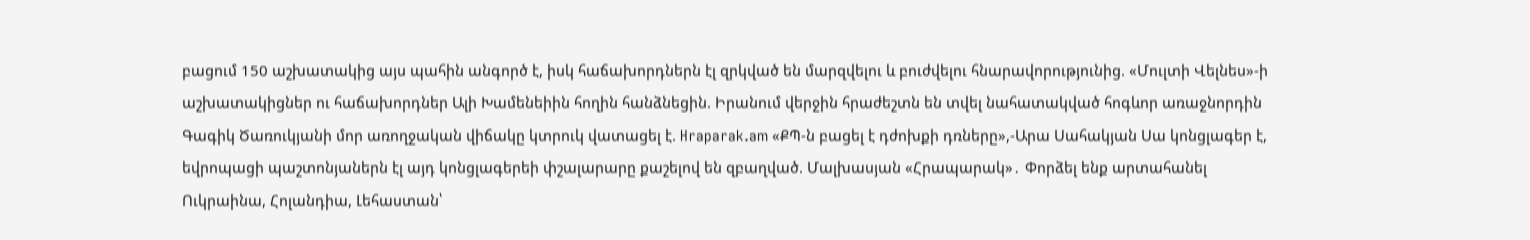բացում 150 աշխատակից այս պահին անգործ է, իսկ հաճախորդներն էլ զրկված են մարզվելու և բուժվելու հնարավորությունից. «Մուլտի Վելնես»-ի աշխատակիցներ ու հաճախորդներ Ալի Խամենեիին հողին հանձնեցին. Իրանում վերջին հրաժեշտն են տվել նահատակված հոգևոր առաջնորդին Գագիկ Ծառուկյանի մոր առողջական վիճակը կտրուկ վատացել է. Hraparak.am «ՔՊ-ն բացել է դժոխքի դռները»,-Արա Սահակյան Սա կոնցլագեր է, եվրոպացի պաշտոնյաներն էլ այդ կոնցլագերեի փշալարարը քաշելով են զբաղված. Մալխասյան «Հրապարակ»․ Փորձել ենք արտահանել Ուկրաինա, Հոլանդիա, Լեհաստան՝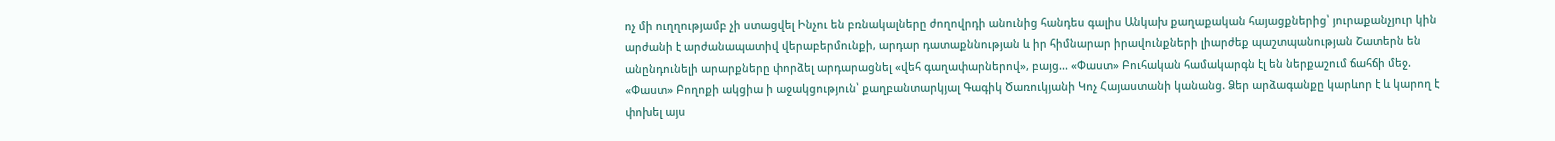ոչ մի ուղղությամբ չի ստացվել Ինչու են բռնակալները ժողովրդի անունից հանդես գալիս Անկախ քաղաքական հայացքներից՝ յուրաքանչյուր կին արժանի է արժանապատիվ վերաբերմունքի, արդար դատաքննության և իր հիմնարար իրավունքների լիարժեք պաշտպանության Շատերն են անընդունելի արարքները փորձել արդարացնել «վեհ գաղափարներով», բայց... «Փաստ» Բուհական համակարգն էլ են ներքաշում ճահճի մեջ. «Փաստ» Բողոքի ակցիա ի աջակցություն՝ քաղբանտարկյալ Գագիկ Ծառուկյանի Կոչ Հայաստանի կանանց. Ձեր արձագանքը կարևոր է և կարող է փոխել այս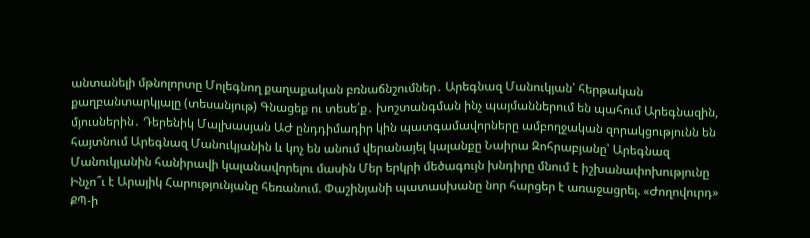անտանելի մթնոլորտը Մոլեգնող քաղաքական բռնաճնշումներ․ Արեգնազ Մանուկյան՝ հերթական քաղբանտարկյալը (տեսանյութ) Գնացեք ու տեսե՛ք․ խոշտանգման ինչ պայմաններում են պահում Արեգնազին, մյուսներին․ Դերենիկ Մալխասյան ԱԺ ընդդիմադիր կին պատգամավորները ամբողջական զորակցությունն են հայտնում Արեգնազ Մանուկյանին և կոչ են անում վերանայել կալանքը Նաիրա Զոհրաբյանը՝ Արեգնազ Մանուկյանին հանիրավի կալանավորելու մասին Մեր երկրի մեծագույն խնդիրը մնում է իշխանափոխությունը Ինչո՞ւ է Արայիկ Հարությունյանը հեռանում. Փաշինյանի պատասխանը նոր հարցեր է առաջացրել. «Ժողովուրդ» ՔՊ-ի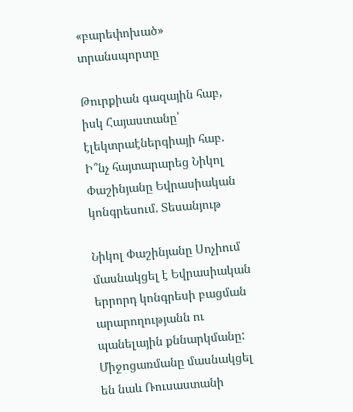«բարեփոխած» տրանսպորտը

Թուրքիան գազային հաբ, իսկ Հայաստանը՝ էլեկտրաէներգիայի հաբ. Ի՞նչ հայտարարեց Նիկոլ Փաշինյանը Եվրասիական կոնգրեսում. Տեսանյութ

Նիկոլ Փաշինյանը Սոչիում մասնակցել է Եվրասիական երրորդ կոնգրեսի բացման արարողությանն ու պանելային քննարկմանը: Միջոցառմանը մասնակցել են նաև Ռուսաստանի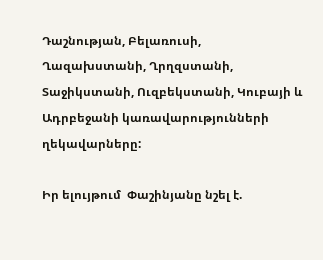Դաշնության, Բելառուսի, Ղազախստանի, Ղրղզստանի, Տաջիկստանի, Ուզբեկստանի, Կուբայի և Ադրբեջանի կառավարությունների ղեկավարները:

Իր ելույթում  Փաշինյանը նշել է.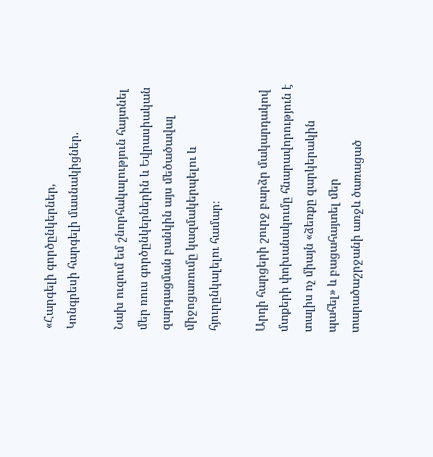«Հարգելի գործընկերներ,
Կոնգրեսի հարգելի մասնակիցներ.

Նախ ուզում եմ շնորհակալություն հայտնել մեր ռուս գործընկերներին և Եվրասիական զարգացման բանկին այս մեծածավալ միջոցառումը կազմակերպելու և հյուրընկալելու համար։

Արդի հարցերի շուրջ բարձր մակարդակով մտքերի փոխանակումը հնարավորություն է տալիս ոչ միայն «ձեռքը զարկերակին պահել» և բացահայտել մեր տարածաշրջանի առջև ծառացած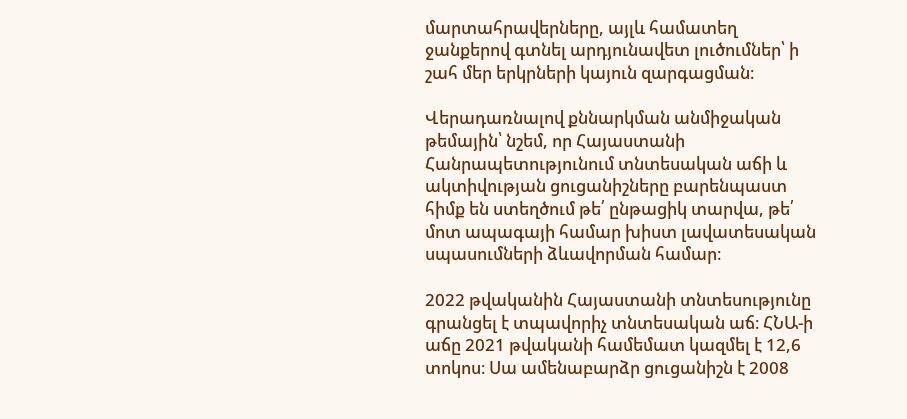մարտահրավերները, այլև համատեղ ջանքերով գտնել արդյունավետ լուծումներ՝ ի շահ մեր երկրների կայուն զարգացման։

Վերադառնալով քննարկման անմիջական թեմային՝ նշեմ, որ Հայաստանի Հանրապետությունում տնտեսական աճի և ակտիվության ցուցանիշները բարենպաստ հիմք են ստեղծում թե՛ ընթացիկ տարվա, թե՛ մոտ ապագայի համար խիստ լավատեսական սպասումների ձևավորման համար։

2022 թվականին Հայաստանի տնտեսությունը գրանցել է տպավորիչ տնտեսական աճ։ ՀՆԱ-ի աճը 2021 թվականի համեմատ կազմել է 12,6 տոկոս։ Սա ամենաբարձր ցուցանիշն է 2008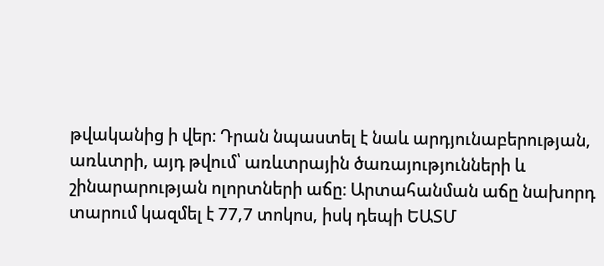թվականից ի վեր։ Դրան նպաստել է նաև արդյունաբերության, առևտրի, այդ թվում՝ առևտրային ծառայությունների և շինարարության ոլորտների աճը։ Արտահանման աճը նախորդ տարում կազմել է 77,7 տոկոս, իսկ դեպի ԵԱՏՄ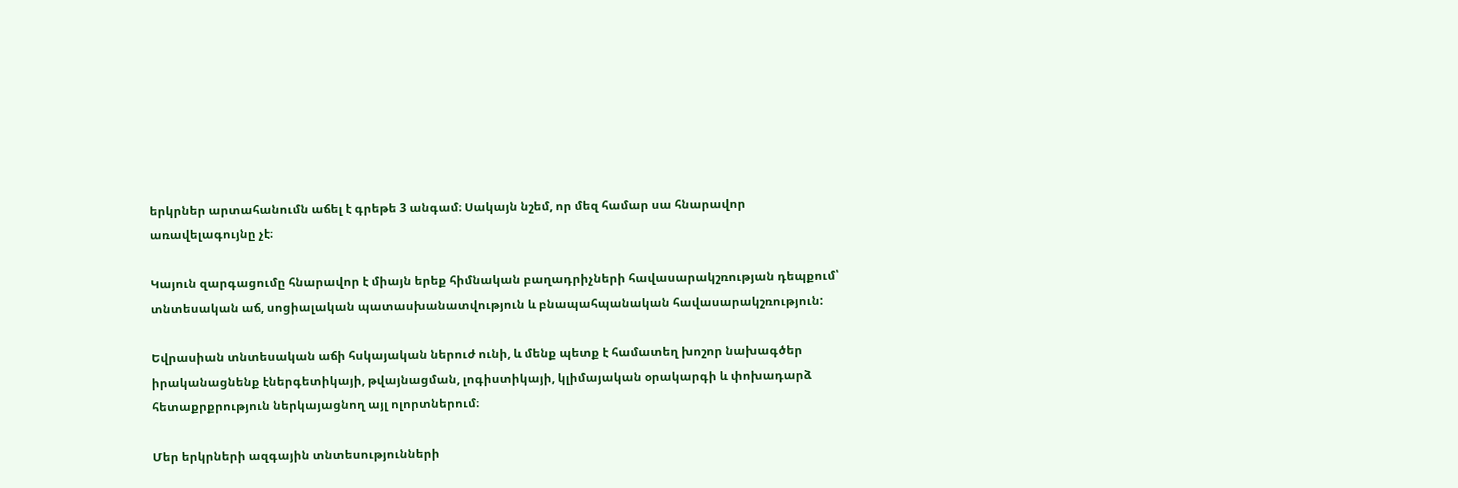երկրներ արտահանումն աճել է գրեթե 3 անգամ։ Սակայն նշեմ, որ մեզ համար սա հնարավոր առավելագույնը չէ։

Կայուն զարգացումը հնարավոր է միայն երեք հիմնական բաղադրիչների հավասարակշռության դեպքում՝ տնտեսական աճ, սոցիալական պատասխանատվություն և բնապահպանական հավասարակշռություն:

Եվրասիան տնտեսական աճի հսկայական ներուժ ունի, և մենք պետք է համատեղ խոշոր նախագծեր իրականացնենք էներգետիկայի, թվայնացման, լոգիստիկայի, կլիմայական օրակարգի և փոխադարձ հետաքրքրություն ներկայացնող այլ ոլորտներում։

Մեր երկրների ազգային տնտեսությունների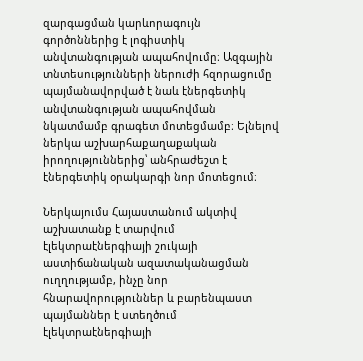զարգացման կարևորագույն գործոններից է լոգիստիկ անվտանգության ապահովումը։ Ազգային տնտեսությունների ներուժի հզորացումը պայմանավորված է նաև էներգետիկ անվտանգության ապահովման նկատմամբ գրագետ մոտեցմամբ։ Ելնելով ներկա աշխարհաքաղաքական իրողություններից՝ անհրաժեշտ է էներգետիկ օրակարգի նոր մոտեցում։

Ներկայումս Հայաստանում ակտիվ աշխատանք է տարվում էլեկտրաէներգիայի շուկայի աստիճանական ազատականացման ուղղությամբ, ինչը նոր հնարավորություններ և բարենպաստ պայմաններ է ստեղծում էլեկտրաէներգիայի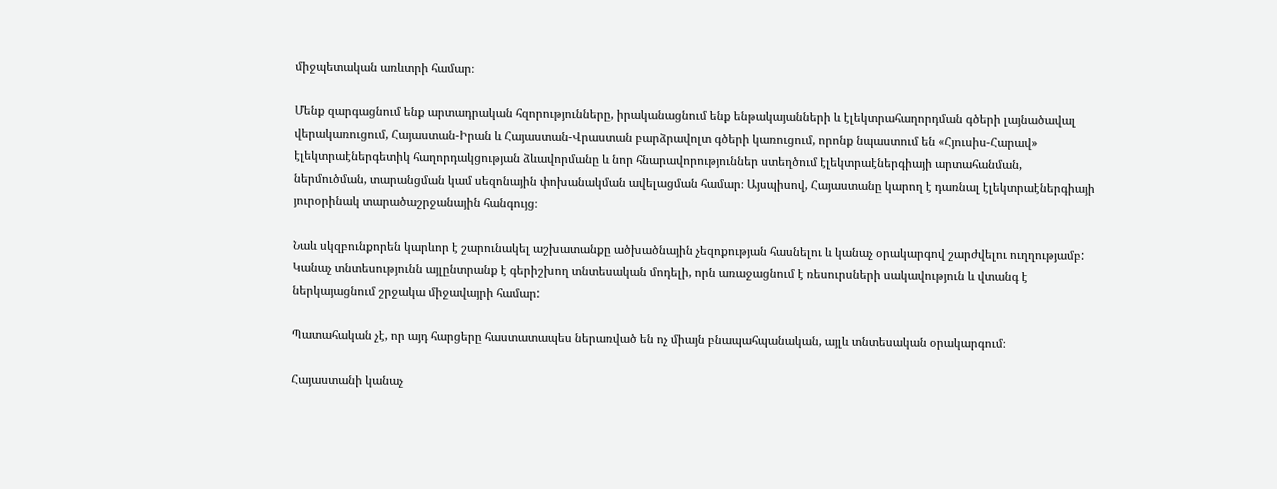միջպետական առևտրի համար։

Մենք զարգացնում ենք արտադրական հզորությունները, իրականացնում ենք ենթակայանների և էլեկտրահաղորդման գծերի լայնածավալ վերակառուցում, Հայաստան-Իրան և Հայաստան-Վրաստան բարձրավոլտ գծերի կառուցում, որոնք նպաստում են «Հյուսիս-Հարավ» էլեկտրաէներգետիկ հաղորդակցության ձևավորմանը և նոր հնարավորություններ ստեղծում էլեկտրաէներգիայի արտահանման, ներմուծման, տարանցման կամ սեզոնային փոխանակման ավելացման համար։ Այսպիսով, Հայաստանը կարող է դառնալ էլեկտրաէներգիայի յուրօրինակ տարածաշրջանային հանգույց։

Նաև սկզբունքորեն կարևոր է շարունակել աշխատանքը ածխածնային չեզոքության հասնելու և կանաչ օրակարգով շարժվելու ուղղությամբ: Կանաչ տնտեսությունն այլընտրանք է գերիշխող տնտեսական մոդելի, որն առաջացնում է ռեսուրսների սակավություն և վտանգ է ներկայացնում շրջակա միջավայրի համար:

Պատահական չէ, որ այդ հարցերը հաստատապես ներառված են ոչ միայն բնապահպանական, այլև տնտեսական օրակարգում։

Հայաստանի կանաչ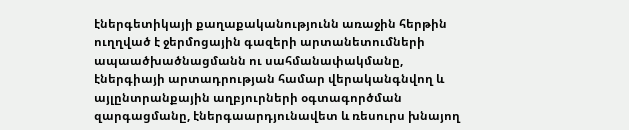էներգետիկայի քաղաքականությունն առաջին հերթին ուղղված է ջերմոցային գազերի արտանետումների ապաածխածնացմանն ու սահմանափակմանը, էներգիայի արտադրության համար վերականգնվող և այլընտրանքային աղբյուրների օգտագործման զարգացմանը, էներգաարդյունավետ և ռեսուրս խնայող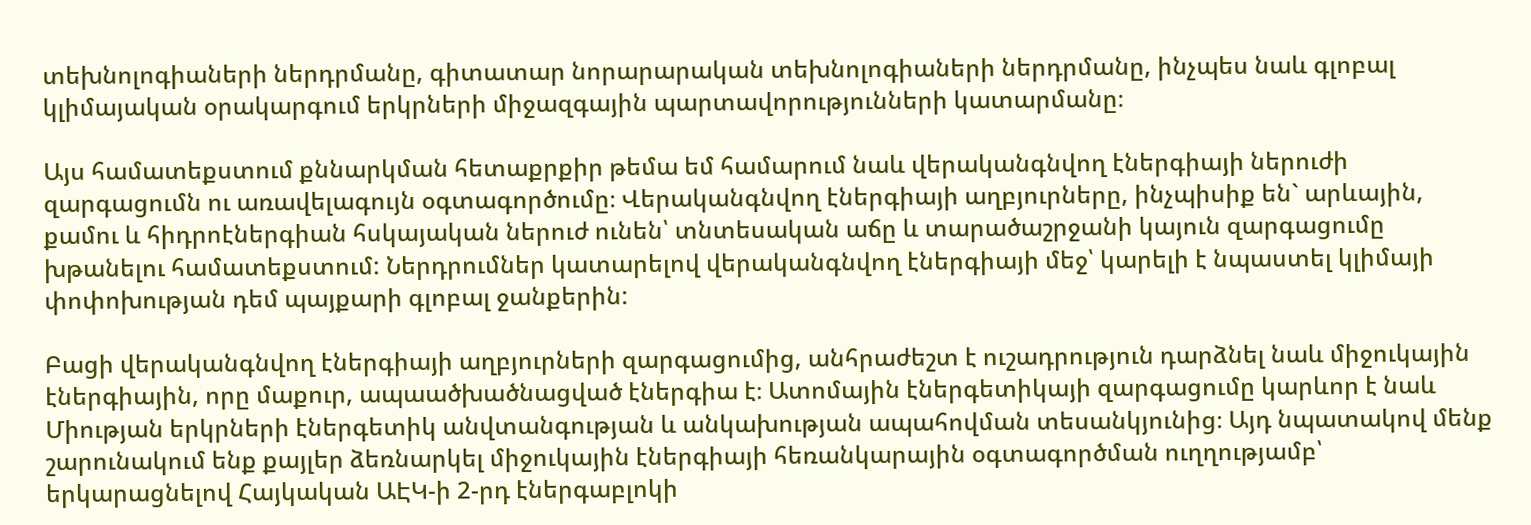տեխնոլոգիաների ներդրմանը, գիտատար նորարարական տեխնոլոգիաների ներդրմանը, ինչպես նաև գլոբալ կլիմայական օրակարգում երկրների միջազգային պարտավորությունների կատարմանը։

Այս համատեքստում քննարկման հետաքրքիր թեմա եմ համարում նաև վերականգնվող էներգիայի ներուժի զարգացումն ու առավելագույն օգտագործումը։ Վերականգնվող էներգիայի աղբյուրները, ինչպիսիք են` արևային, քամու և հիդրոէներգիան հսկայական ներուժ ունեն՝ տնտեսական աճը և տարածաշրջանի կայուն զարգացումը խթանելու համատեքստում: Ներդրումներ կատարելով վերականգնվող էներգիայի մեջ՝ կարելի է նպաստել կլիմայի փոփոխության դեմ պայքարի գլոբալ ջանքերին:

Բացի վերականգնվող էներգիայի աղբյուրների զարգացումից, անհրաժեշտ է ուշադրություն դարձնել նաև միջուկային էներգիային, որը մաքուր, ապաածխածնացված էներգիա է։ Ատոմային էներգետիկայի զարգացումը կարևոր է նաև Միության երկրների էներգետիկ անվտանգության և անկախության ապահովման տեսանկյունից։ Այդ նպատակով մենք շարունակում ենք քայլեր ձեռնարկել միջուկային էներգիայի հեռանկարային օգտագործման ուղղությամբ՝ երկարացնելով Հայկական ԱԷԿ-ի 2-րդ էներգաբլոկի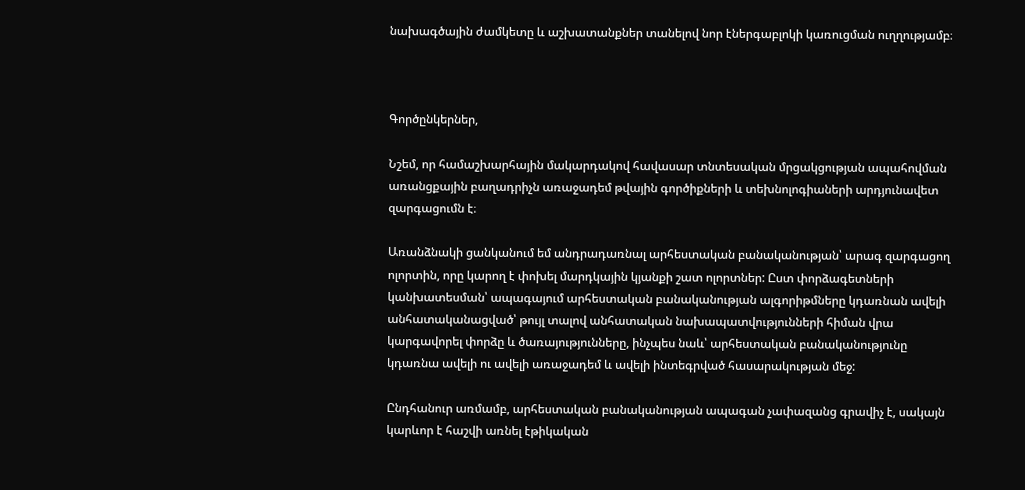նախագծային ժամկետը և աշխատանքներ տանելով նոր էներգաբլոկի կառուցման ուղղությամբ։



Գործընկերներ,

Նշեմ, որ համաշխարհային մակարդակով հավասար տնտեսական մրցակցության ապահովման առանցքային բաղադրիչն առաջադեմ թվային գործիքների և տեխնոլոգիաների արդյունավետ զարգացումն է։

Առանձնակի ցանկանում եմ անդրադառնալ արհեստական բանականության՝ արագ զարգացող ոլորտին, որը կարող է փոխել մարդկային կյանքի շատ ոլորտներ: Ըստ փորձագետների կանխատեսման՝ ապագայում արհեստական բանականության ալգորիթմները կդառնան ավելի անհատականացված՝ թույլ տալով անհատական նախապատվությունների հիման վրա կարգավորել փորձը և ծառայությունները, ինչպես նաև՝ արհեստական բանականությունը կդառնա ավելի ու ավելի առաջադեմ և ավելի ինտեգրված հասարակության մեջ:

Ընդհանուր առմամբ, արհեստական բանականության ապագան չափազանց գրավիչ է, սակայն կարևոր է հաշվի առնել էթիկական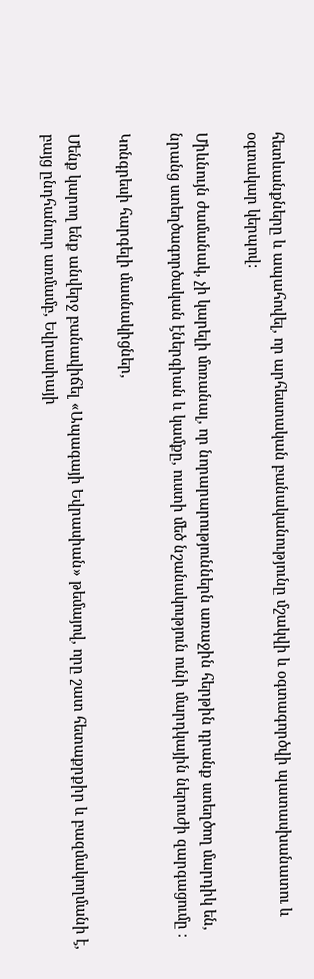հետևանքները և ապահովել, որ արհեստական բանականությունը մշակվի և օգտագործվի պատասխանատու և օգտակար կերպով:

Միևնույն ժամանակ, չի կարելի մոռանալ, որ նորարարություններն առաջին հերթին դրանք ստեղծող մարդիկ են, նրանց ստեղծագործական էներգիան և կամքը, ուստի մեծ նշանակություն ունի մարդկային ներուժի զարգացումը ։

Կոնգրեսի հարգելի մասնակիցներ,

Մենք կարող ենք անվերջ բանավիճել «Ապագայի Եվրասիան» թեմայով, որը շատ հետաքրքիր և բազմակողմանի է, բայց ընդհանուր առմամբ, Եվրասիայի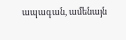ապագան, ամենայն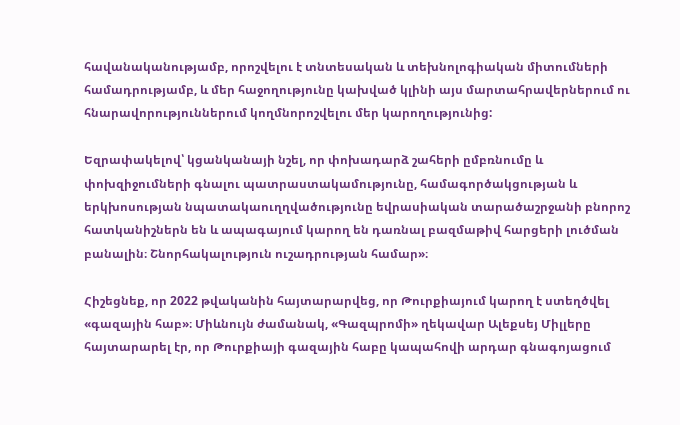հավանականությամբ, որոշվելու է տնտեսական և տեխնոլոգիական միտումների համադրությամբ, և մեր հաջողությունը կախված կլինի այս մարտահրավերներում ու հնարավորություններում կողմնորոշվելու մեր կարողությունից:

Եզրափակելով՝ կցանկանայի նշել, որ փոխադարձ շահերի ըմբռնումը և փոխզիջումների գնալու պատրաստակամությունը, համագործակցության և երկխոսության նպատակաուղղվածությունը եվրասիական տարածաշրջանի բնորոշ հատկանիշներն են և ապագայում կարող են դառնալ բազմաթիվ հարցերի լուծման բանալին։ Շնորհակալություն ուշադրության համար»։

Հիշեցնեք, որ 2022 թվականին հայտարարվեց, որ Թուրքիայում կարող է ստեղծվել «գազային հաբ»։ Միևնույն ժամանակ, «Գազպրոմի» ղեկավար Ալեքսեյ Միլլերը հայտարարել էր, որ Թուրքիայի գազային հաբը կապահովի արդար գնագոյացում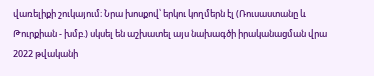վառելիքի շուկայում։ Նրա խոսքով՝ երկու կողմերն էլ (Ռուսաստանը և Թուրքիան - խմբ.) սկսել են աշխատել այս նախագծի իրականացման վրա 2022 թվականի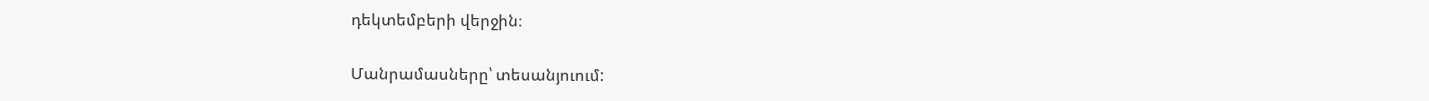դեկտեմբերի վերջին։

Մանրամասները՝ տեսանյուում: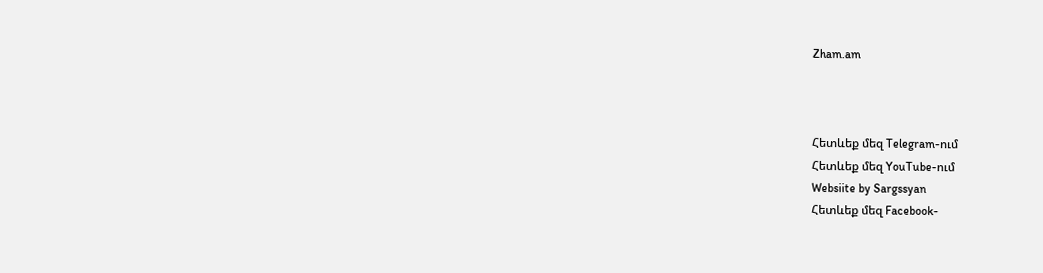Zham.am



Հետևեք մեզ Telegram-ում
Հետևեք մեզ YouTube-ում
Websiite by Sargssyan
Հետևեք մեզ Facebook-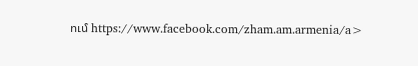ում https://www.facebook.com/zham.am.armenia/a>